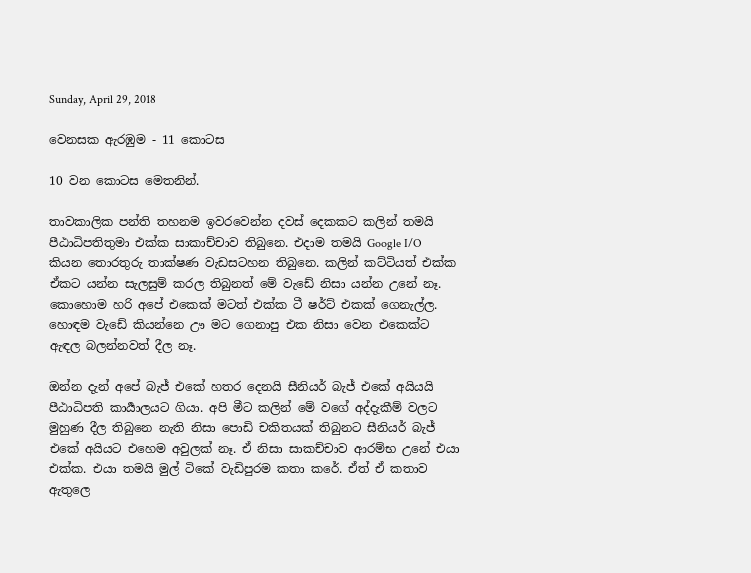Sunday, April 29, 2018

වෙනසක ඇරඹුම - 11 කොටස

10 වන කොටස මෙතනින්.

තාවකාලික පන්ති තහනම ඉවරවෙන්න දවස් දෙකකට කලින් තමයි පීඨාධිපතිතුමා එක්ක සාකාච්චාව තිබුනෙ. එදාම තමයි Google I/O කියන තොරතුරු තාක්ෂණ වැඩසටහන තිබුනෙ. කලින් කට්ටියත් එක්ක ඒකට යන්න සැලසුම් කරල තිබුනත් මේ වැඩේ නිසා යන්න උනේ නෑ. කොහොම හරි අපේ එකෙක් මටත් එක්ක ටී ෂ‍ර්ට් එකක් ගෙනැල්ල. හොඳම වැඩේ කියන්නෙ ඌ මට ගෙනාපු එක නිසා වෙන එකෙක්ට ඇඳල බලන්නවත් දීල නෑ.

ඔන්න දැන් අපේ බැජ් එකේ හතර දෙනයි සීනියර් බැජ් එකේ අයියයි පීඨාධිපති කාර්‍යාලයට ගියා. අපි මීට කලින් මේ වගේ අද්දැකීම් වලට මුහුණ දීල තිබුනෙ නැති නිසා පොඩි චකිතයක් තිබුනට සීනියර් බැජ් එකේ අයියට එහෙම අවුලක් නෑ. ඒ නිසා සාකච්චාව ආරම්භ උනේ එයා එක්ක. එයා තමයි මුල් ටිකේ වැඩිපුරම කතා කරේ. ඒත් ඒ කතාව ඇතුලෙ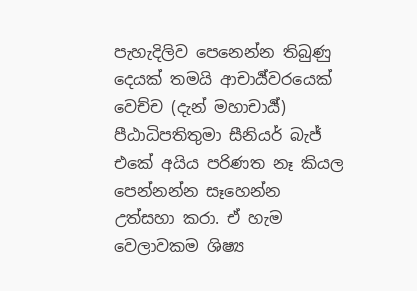පැහැදිලිව පෙනෙන්න තිබුණු දෙයක් තමයි ආචාර්‍ය්වරයෙක් වෙච්ච (දැන් මහාචාර්‍ය්) පීඨාධිපතිතුමා සීනියර් බැජ් එකේ අයිය පරිණත නෑ කියල පෙන්නන්න සෑහෙන්න උත්සහා කරා. ඒ හැම වෙලාවකම ශිෂ්‍ය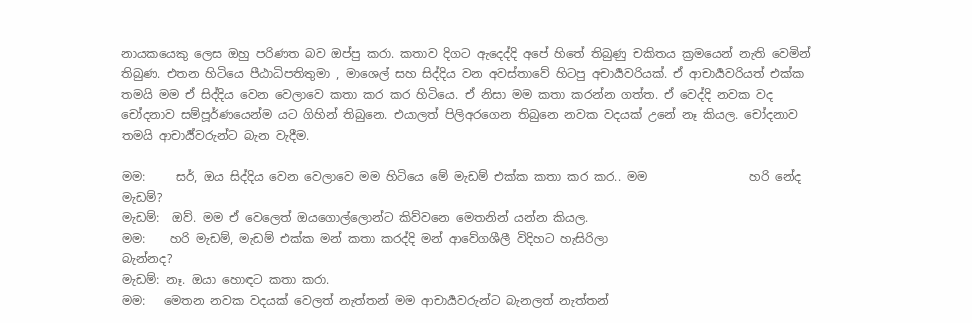නායකයෙකු ලෙස ඔහු පරිණත බව ඔප්පු කරා. කතාව දිගට ඇදෙද්දි අපේ හිතේ තිබුණු චකිතය ක්‍රමයෙන් නැති වෙමින් තිබුණ. එතන හිටියෙ පීඨාධිපතිතුමා , මාශෙල් සහ සිද්දිය වන අවස්තාවේ හිටපු අචාර්‍යවරියක්. ඒ ආචාර්‍යවරියත් එක්ක තමයි මම ඒ සිද්දිය වෙන වෙලාවෙ කතා කර කර හිටියෙ. ඒ නිසා මම කතා කරන්න ගත්ත. ඒ වෙද්දි නවක වද චෝදනාව සම්පූර්ණයෙන්ම යට ගිහින් තිබුනෙ. එයාලත් පිලිඅරගෙන තිබුනෙ නවක වදයක් උනේ නෑ කියල. චෝදනාව තමයි ආචාර්‍ය්වරුන්ට බැන වැදීම.

මම:     සර්, ඔය සිද්දිය වෙන වෙලාවෙ මම හිටියෙ මේ මැඩම් එක්ක කතා කර කර.. මම                 හරි නේද මැඩම්?
මැඩම්:  ඔව්. මම ඒ වෙලෙත් ඔයගොල්ලොන්ට කිව්වනෙ මෙතනින් යන්න කියල.
මම:    හරි මැඩම්, මැඩම් එක්ක මන් කතා කරද්දි මන් ආවේගශීලී විදිහට හැසිරිලා                          බැන්නද?
මැඩම්: නෑ. ඔයා හොඳට කතා කරා.
මම:   මෙතන නවක වදයක් වෙලත් නැත්තන් මම ආචාර්‍යවරුන්ට බැනලත් නැත්තන්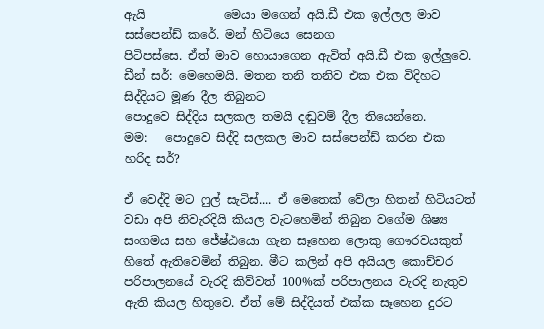ඇයි             මෙයා මගෙන් අයි.ඩී එක ඉල්ලල මාව සස්පෙන්ඩ් කරේ. මන් හිටියෙ සෙනග                         පිටිපස්සෙ. ඒත් මාව හොයාගෙන ඇවිත් අයි.ඩී එක ඉල්ලුවෙ.
ඩීන් සර්: මෙහෙමයි. මතන තනි තනිව එක එක විදිහට සිද්දියට මූණ දීල තිබුනට                                 පොදුවෙ සිද්දිය සලකල තමයි දඬුවම් දීල තියෙන්නෙ.
මම:   පොදුවෙ සිද්දි සලකල මාව සස්පෙන්ඩ් කරන එක හරිද සර්?

ඒ වෙද්දි මට ෆුල් සැටිස්.... ඒ මෙතෙක් වේලා හිතන් හිටියටත් වඩා අපි නිවැරදියි කියල වැටහෙමින් තිබුන වගේම ශිෂ්‍ය සංගමය සහ ජේෂ්ඨයො ගැන සෑහෙන ලොකු ගෞරවයකුත් හිතේ ඇතිවෙමින් තිබුන. මීට කලින් අපි අයියල කොච්චර පරිපාලනයේ වැරදි කිව්වත් 100%ක් පරිපාලනය වැරදි නැතුව ඇති කියල හිතුවෙ. ඒත් මේ සිද්දියත් එක්ක සෑහෙන දුරට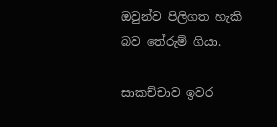ඔවුන්ව පිලිගත හැකි බව තේරුම් ගියා.

සාකච්චාව ඉවර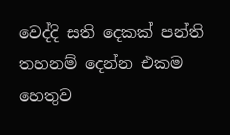වෙද්දි සති දෙකක් පන්ති තහනම් දෙන්න එකම හෙතුව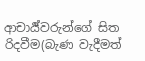ආචාර්‍ය්වරුන්ගේ සිත රිදවීම(බැණ වැදීමත්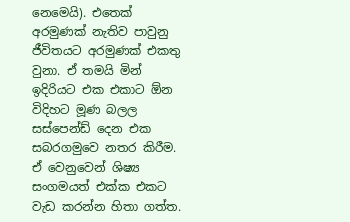නෙමෙයි). එතෙක් අරමුණක් නැතිව පාවුනු ජීවිතයට අරමුණක් එකතු වුනා. ඒ තමයි මින් ඉදිරියට එක එකාට ඕන විදිහට මූණ බලල සස්පෙන්ඩ් දෙන එක සබරගමුවෙ නතර කිරීම. ඒ වෙනුවෙන් ශිෂ්‍ය සංගමයත් එක්ක එකට වැඩ කරන්න හිතා ගත්ත.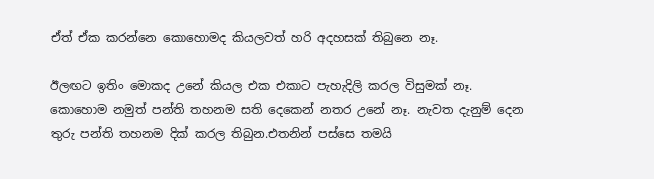ඒත් ඒක කරන්නෙ කොහොමද කියලවත් හරි අදහසක් තිබුනෙ නෑ.

ඊලඟට ඉතිං මොකද උනේ කියල එක එකාට පැහැදිලි කරල විසුමක් නෑ. කොහොම නමුත් පන්ති තහනම සති දෙකෙන් නතර උනේ නෑ. නැවත දැනුම් දෙන තුරු පන්ති තහනම දික් කරල තිබුන.එතනින් පස්සෙ තමයි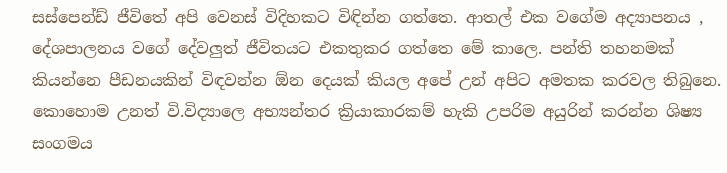සස්පෙන්ඩ් ජීවිතේ අපි වෙනස් විදිහකට විඳින්න ගත්තෙ. ආතල් එක වගේම අද්‍යාපනය , දේශපාලනය වගේ දේවලුත් ජීවිත‍යට එකතුකර ගත්තෙ මේ කාලෙ. පන්ති තහනමක් කියන්නෙ පීඩනයකින් විඳවන්න ඕන දෙයක් කියල අපේ උන් අපිට අමතක කරවල තිබුනෙ. කොහොම උනත් වි.විද්‍යාලෙ අභ්‍යන්තර ක්‍රියාකාරකම් හැකි උපරිම අයුරින් කරන්න ශිෂ්‍ය සංගමය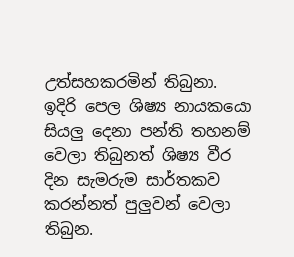උත්සහකරමින් තිබුනා. ඉදිරි පෙල ශිෂ්‍ය නායකයො සියලු දෙනා පන්ති තහනම් වෙලා තිබුනත් ශිෂ්‍ය වීර දින සැමරුම සාර්තකව කරන්නත් පුලුවන් වෙලා තිබුන.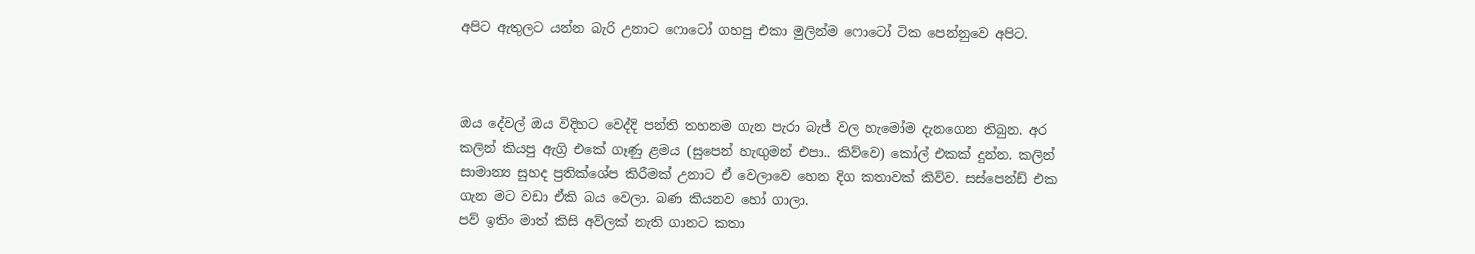අපිට ඇතුලට යන්න බැරි උනාට ෆොටෝ ගහපු එකා මුලින්ම ෆොටෝ ටික පෙන්නුවෙ අපිට.



ඔය දේවල් ඔය විදිහට වෙද්දි පන්ති තහනම ගැන පැරා බැජ් වල හැමෝම දැනගෙන තිබුන. අර කලින් කියපු ඇග්‍රි එකේ ගෑණු ළමය (සුපෙන් හැඟුමන් එපා.. කිව්වෙ) කෝල් එකක් දුන්න. කලින් සාමාන්‍ය සුහද ප්‍රතික්ශේප කිරීමක් උනාට ඒ වෙලාවෙ හෙන දිග කතාවක් කිව්ව. සස්පෙන්ඩ් එක ගැන මට වඩා ඒකි බය වෙලා. බණ කියනව හෝ ගාලා.
පව් ඉතිං මාත් කිසි අව්ලක් නැති ගානට කතා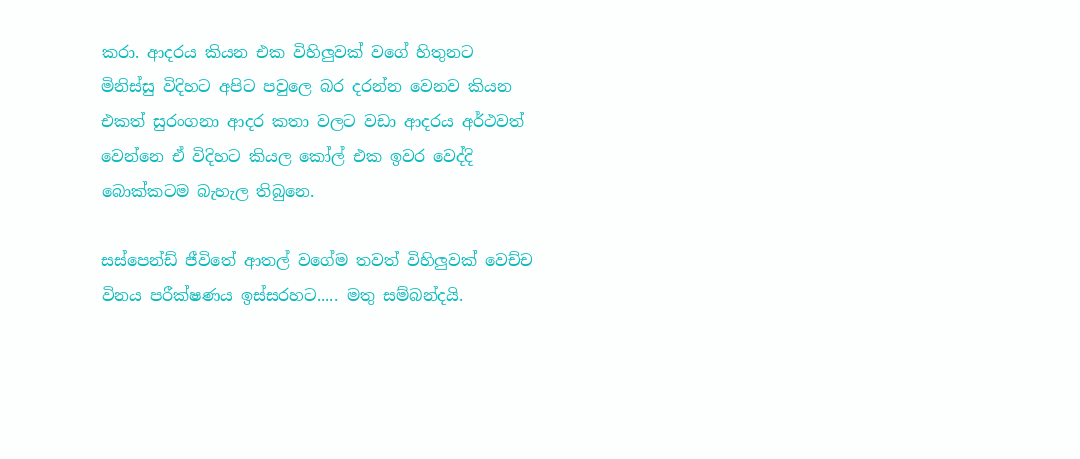කරා. ආදරය කියන එක විහිලුවක් වගේ හිතුනට මිනිස්සු විදිහට අපිට පවුලෙ බර දරන්න වෙනව කියන එකත් සුරංගනා ආදර කතා වලට වඩා ආදරය අර්ථවත් වෙන්නෙ ඒ විදිහට කියල කෝල් එක ඉවර වෙද්දි බොක්කටම බැහැල තිබුනෙ.

සස්පෙන්ඩ් ජීවිතේ ආතල් වගේම තවත් විහිලුවක් වෙච්ච විනය පරීක්ෂණය ඉස්සරහට..... මතු සම්බන්දයි.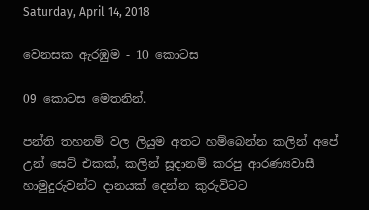Saturday, April 14, 2018

වෙනසක ඇරඹුම - 10 කොටස

09 කොටස මෙතනින්.

පන්ති තහනම් වල ලියුම අතට හම්බෙන්න කලින් අපේ උන් සෙට් එකක්, කලින් සූදානම් කරපු ආරණ්‍යවාසී හාමුදුරුවන්ට දානයක් දෙන්න කුරුවිටට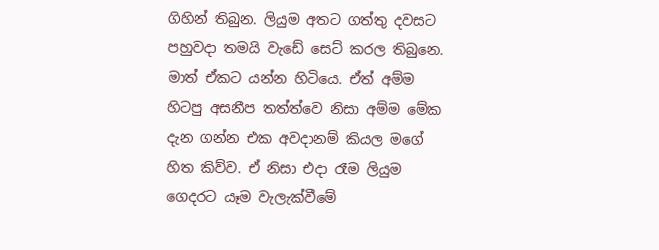ගිහින් තිබුන. ලියුම අතට ගත්තු දවසට පහුවදා තමයි වැඩේ සෙට් කරල තිබුනෙ. මාත් ඒකට යන්න හිටියෙ. ඒත් අම්ම හිටපු අසනීප තත්ත්වෙ නිසා අම්ම මේක දැන ගන්න එක අවදානම් කියල මගේ හිත කිව්ව. ඒ නිසා එදා රෑම ලියුම ගෙදරට යෑම වැලැක්වීමේ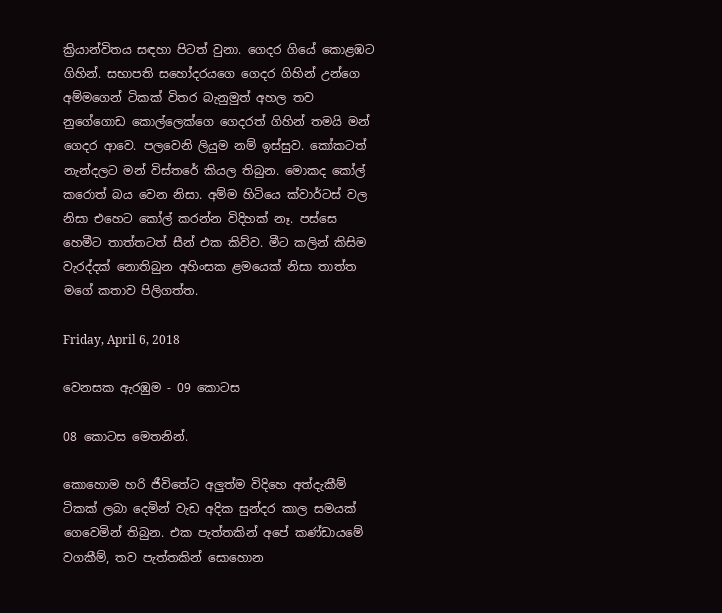ක්‍රියාන්විතය සඳහා පිටත් වුනා. ගෙදර ගියේ කොළඹට ගිහින්. සභාපති සහෝදරයගෙ ගෙදර ගිහින් උන්ගෙ අම්මගෙන් ටිකක් විතර බැනුමුත් අහල තව නුගේගොඩ කොල්ලෙක්ගෙ ගෙදරත් ගිහින් තමයි මන් ගෙදර ආවෙ. පලවෙනි ලියුම නම් ඉස්සුව. කෝකටත් නැන්දලට මන් විස්තරේ කියල තිබුන. මොකද කෝල් කරොත් බය වෙන නිසා. අම්ම හිටියෙ ක්වාර්ටස් වල නිසා එහෙට කෝල් කරන්න විදිහක් නෑ. පස්සෙ හෙමීට තාත්තටත් සීන් එක කිව්ව. මීට කලින් කිසිම වැරද්දක් නොතිබුන අහිංසක ළමයෙක් නිසා තාත්ත මගේ කතාව පිලිගත්ත.

Friday, April 6, 2018

වෙනසක ඇරඹුම - 09 කොටස

08 කොටස මෙතනින්.

කොහොම හරි ජීවිතේට අලුත්ම විදිහෙ අත්දැකීම් ටිකක් ලබා දෙමින් වැඩ අදික සුන්දර කාල සමයක් ගෙවෙමින් තිබුන. එක පැත්තකින් අපේ කණ්ඩායමේ වගකීම්, තව පැත්තකින් සොහොන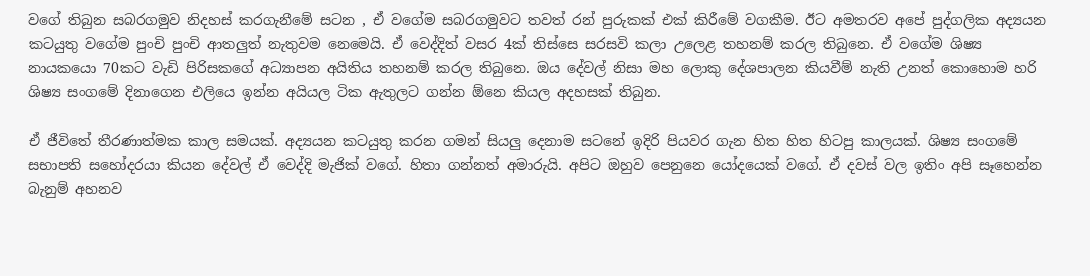වගේ තිබුන සබරගමුව නිදහස් කරගැනීමේ සටන , ඒ වගේම සබරගමුවට තවත් රන් පුරුකක් එක් කිරීමේ වගකීම. ඊට අමතරව අපේ පුද්ගලික අද්‍යයන කටයුතු වගේම පුංචි පුංචි ආතලුත් නැතුවම නෙමෙයි. ඒ වෙද්දිත් වසර 4ක් තිස්සෙ සරසවි කලා උලෙළ තහනම් කරල තිබුනෙ. ඒ වගේම ශිෂ්‍ය නායකයො 70කට වැඩි පිරිසකගේ අධ්‍යාපන අයිතිය තහනම් කරල තිබුනෙ. ඔය දේවල් නිසා මහ ලොකු දේශපාලන කියවීම් නැති උනත් කොහොම හරි ශිෂ්‍ය සංගමේ දිනාගෙන එලියෙ ඉන්න අයියල ටික ඇතුලට ගන්න ඕනෙ කියල අදහසක් තිබුන.

ඒ ජීවිතේ තීරණාත්මක කාල සමයක්. අද්‍යයන කටයුතු කරන ගමන් සියලු දෙනාම සටනේ ඉදිරි පියවර ගැන හිත හිත හිටපු කාලයක්. ශිෂ්‍ය සංගමේ සභාපති සහෝදරයා කියන දේවල් ඒ වෙද්දි මැජික් වගේ. හිතා ගන්නත් අමාරුයි. අපිට ඔහුව පෙනුනෙ යෝදයෙක් වගේ. ඒ දවස් වල ඉතිං අපි සෑහෙන්න බැනුම් අහනව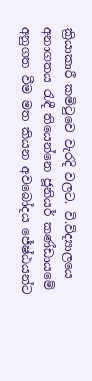ක්‍රියාකාරී කමිටුවෙ වැරදි වලට. වි.විද්‍යාලයෙ අනාගතය රැඳී තියෙන්නෙ ජූනියර් කණ්ඩායමේ අනුගත වීම මත කියන අවබෝදය ජේෂ්ඨයන්ට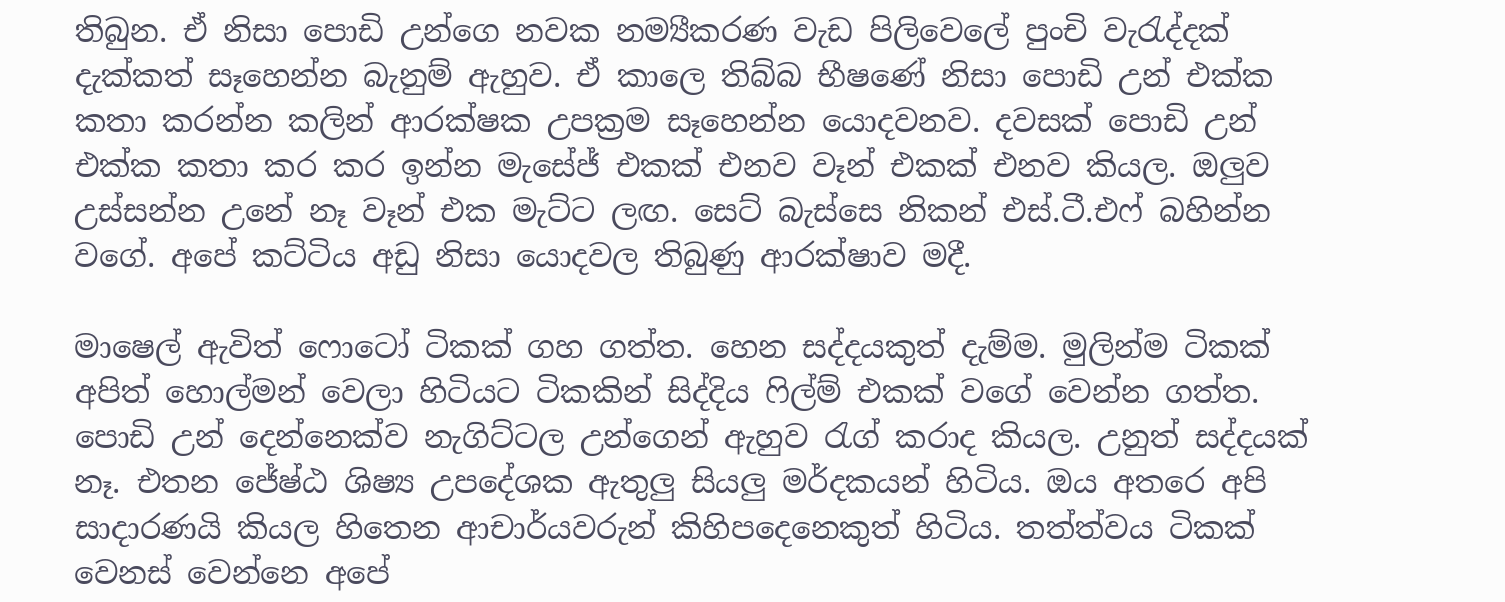තිබුන. ඒ නිසා පොඩි උන්ගෙ නවක නම්‍යීකරණ වැඩ පිලිවෙලේ පුංචි වැරැද්දක් දැක්කත් සෑහෙන්න බැනුම් ඇහුව. ඒ කාලෙ තිබ්බ භීෂණේ නිසා පොඩි උන් එක්ක කතා කරන්න කලින් ආරක්ෂක උපක්‍රම සෑහෙන්න යොදවනව. දවසක් පොඩි උන් එක්ක කතා කර කර ඉන්න මැසේජ් එකක් එනව වෑන් එකක් එනව කියල. ඔලුව උස්සන්න උනේ නෑ වෑන් එක මැට්ට ලඟ. සෙට් බැස්සෙ නිකන් එස්.ටී.එෆ් බහින්න වගේ. අපේ කට්ටිය අඩු නිසා යොදවල තිබුණු ආරක්ෂාව මදී.

මාෂෙල් ඇවිත් ෆොටෝ ටිකක් ගහ ගත්ත. හෙන සද්දයකුත් දැම්ම. මුලින්ම ටිකක් අපිත් හොල්මන් වෙලා හිටියට ටිකකින් සිද්දිය ෆිල්ම් එකක් වගේ වෙන්න ගත්ත. පොඩි උන් දෙන්නෙක්ව නැගිට්ටල උන්ගෙන් ඇහුව රැග් ක‍රාද කියල. උනුත් සද්දයක් නෑ. එතන ජේෂ්ඨ ශිෂ්‍ය උපදේශක ඇතුලු සියලු මර්දකයන් හිටිය. ඔය අතරෙ අපි සාදාරණයි කියල හිතෙන ආචාර්යවරුන් කිහිපදෙනෙකුත් හිටිය. තත්ත්වය ටිකක් වෙනස් වෙන්නෙ අපේ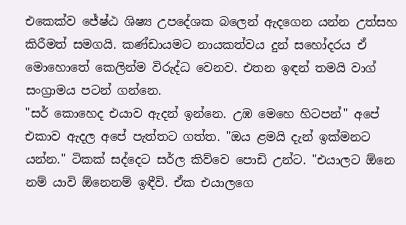එකෙක්ව ජේෂ්ඨ ශිෂ්‍ය උපදේශක බලෙන් ඇදගෙන යන්න උත්සහ කිරීමත් සමගයි. කණ්ඩායමට නායකත්වය දුන් සහෝදරය ඒ මොහොතේ කෙලින්ම විරුද්ධ වෙනව. එතන ඉඳන් තමයි වාග් සංග්‍රාමය පටන් ගන්නෙ.
"සර් කොහෙද එයාව ඇදන් ඉන්නෙ. උඹ මෙහෙ හිටපන්" අපේ එකාව ඇදල අපේ පැත්තට ගත්ත. "ඔය ළමයි දැන් ඉක්මනට යන්න." ටිකක් සද්දෙට සර්ල කිව්වෙ පොඩි උන්ට. "එයාලට ඕනෙ නම් යාවි ඕනෙනම් ඉඳීවි. ඒක එයාලගෙ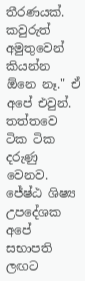තීරණයක්. කවුරුත් අමුතුවෙන් කියන්න ඕනෙ නෑ." ඒ අපේ එවුන්. තත්තවෙ ටික ටික දරුණු වෙනව. ජේෂ්ඨ ශිෂ්‍ය උපදේශක අපේ සභාපති ලඟට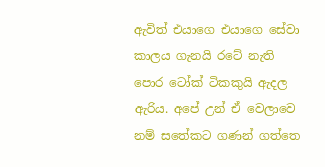ඇවිත් එයාගෙ එයාගෙ සේවා කාලය ගැනයි රටේ නැති පොර ටෝක් ටිකකුයි ඇදල ඇරිය. අපේ උන් ඒ වෙලාවෙ නම් සතේකට ගණන් ගත්තෙ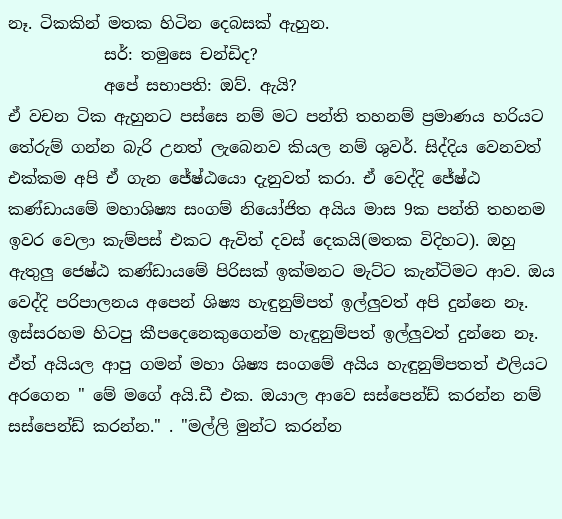නෑ. ටිකකින් මතක හිටින දෙබසක් ඇහුන.
            සර්: තමුසෙ චන්ඩිද?
            අපේ සභාපති: ඔව්. ඇයි?
ඒ වචන ටික ඇහුනට පස්සෙ නම් මට පන්ති තහනම් ප්‍රමාණය හරියට තේරුම් ගන්න බැරි උනත් ලැබෙනව කියල නම් ශුවර්. සිද්දිය වෙනවත් එක්කම අපි ඒ ගැන ජේෂ්ඨයො දැනුවත් කරා. ඒ වෙද්දි ජේෂ්ඨ කණ්ඩායමේ මහාශිෂ්‍ය සංගම් නියෝජිත අයිය මාස 9ක පන්ති තහනම ඉවර වෙලා කැම්පස් එකට ඇවිත් දවස් දෙකයි(මතක විදිහට). ඔහු ඇතුලු ජෙෂ්ඨ කණ්ඩායමේ පිරිසක් ඉක්මනට මැට්ට කැන්ටිමට ආව. ඔය වෙද්දි පරිපාලනය අපෙන් ශිෂ්‍ය හැඳුනුම්පත් ඉල්ලුවත් අපි දුන්නෙ නෑ. ඉස්සරහම හිටපු කීපදෙනෙකුගෙන්ම හැඳුනුම්පත් ඉල්ලුවත් දුන්නෙ නෑ. ඒත් අ‍යියල ආපු ගමන් මහා ශිෂ්‍ය සංගමේ අයිය හැඳුනුම්පතත් එලියට අරගෙන " මේ මගේ අයි.ඩී එක. ඔයාල ආවෙ සස්පෙන්ඩ් කරන්න නම් සස්පෙන්ඩ් කරන්න." . "මල්ලි මුන්ට කරන්න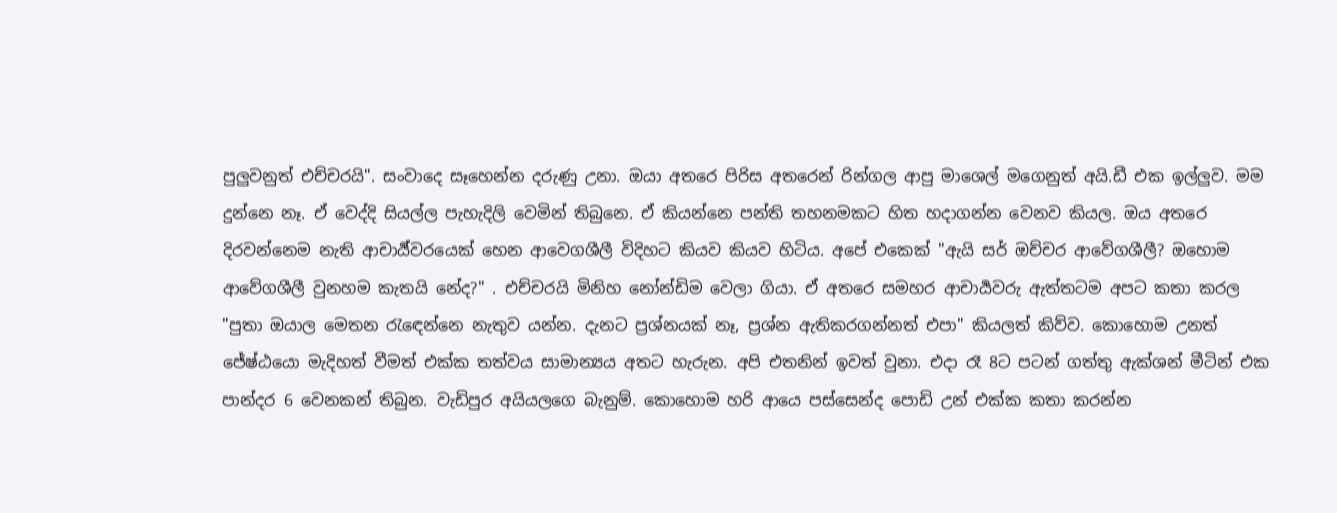පුලුවනුත් එච්චරයි". සංවාදෙ සෑහෙන්න දරුණු උනා. ඔයා අතරෙ පිරිස අතරෙන් රින්ගල ආපු මාශෙල් මගෙනුත් අයි.ඩී එක ඉල්ලුව. මම දුන්නෙ නෑ. ඒ වෙද්දි සියල්ල පැහැදිලි වෙමින් තිබුනෙ. ඒ කියන්නෙ පන්ති තහනමකට හිත හදාගන්න වෙනව කියල. ඔය අතරෙ දිරවන්නෙම නැති ආචාර්‍ය්වරයෙක් හෙන ආවෙගශීලී විදිහට කියව කියව හිටිය. අපේ එකෙක් "ඇයි සර් ඔච්චර ආවේගශීලී? ඔහොම ආවේගශීලී වුනහම කැතයි නේද?" . එච්චරයි මිනිහ නෝන්ඩිම වෙලා ගියා. ඒ අතරෙ සමහර ආචාර්‍යවරු ඇත්තටම අපට කතා කරල "පුතා ඔයාල මෙතන රැඳෙන්නෙ නැතුව යන්න. දැනට ප්‍රශ්නයක් නෑ, ප්‍රශ්න ඇතිකරගන්නත් එපා" කියලත් කිව්ව. කොහොම උනත් ජේෂ්ඨයො මැදිහත් වීමත් එක්ක තත්වය සාමාන්‍යය අතට හැරුන. අපි එතනින් ඉවත් වුනා. එදා රෑ 8ට පටන් ගත්තු ඇක්ශන් මීටින් එක පාන්දර 6 වෙනකන් තිබුන. වැඩිපුර අයියලගෙ බැනුම්. කොහොම හරි ආයෙ පස්සෙන්ද පොඩි උන් එක්ක කතා කරන්න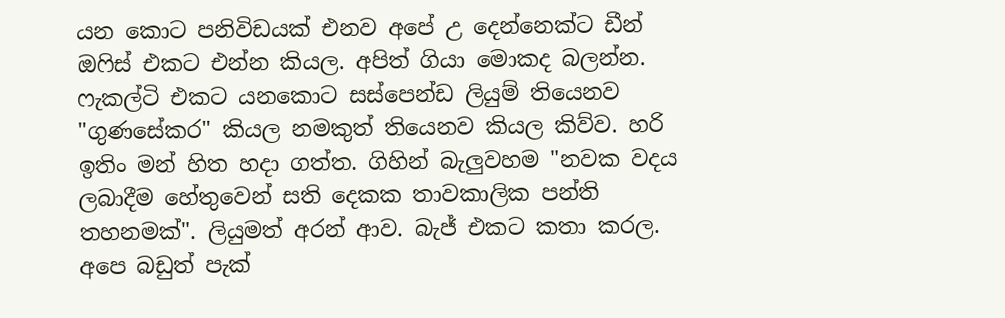යන කොට පනිවිඩයක් එනව අපේ උ දෙන්නෙක්ට ඩීන් ඔෆිස් එකට එන්න කියල. අපිත් ගියා මොකද බලන්න. ෆැකල්ටි එකට යනකොට සස්පෙන්ඩ ලියුම් තියෙනව "ගුණසේකර" කියල නමකුත් තියෙනව කියල කිව්ව. හරි ඉතිං මන් හිත හදා ගත්ත. ගිහින් බැලුවහම "නවක වදය ලබාදීම හේතුවෙන් සති දෙකක තාවකාලික පන්ති තහනමක්". ලියුමත් අරන් ආව. බැජ් එකට කතා කරල. අපෙ බඩුත් පැක්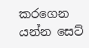කරගෙන යන්න සෙට්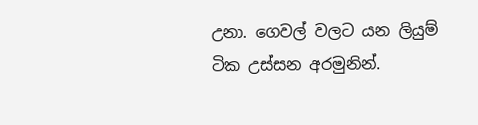උනා. ගෙවල් වලට යන ලියුම් ටික උස්සන අරමුනින්.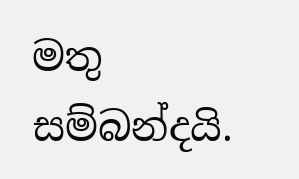මතු සම්බන්දයි.